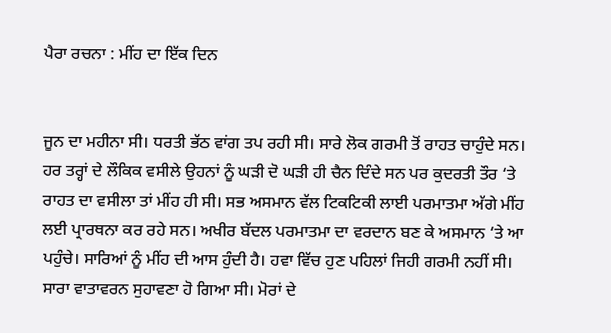ਪੈਰਾ ਰਚਨਾ : ਮੀਂਹ ਦਾ ਇੱਕ ਦਿਨ


ਜੂਨ ਦਾ ਮਹੀਨਾ ਸੀ। ਧਰਤੀ ਭੱਠ ਵਾਂਗ ਤਪ ਰਹੀ ਸੀ। ਸਾਰੇ ਲੋਕ ਗਰਮੀ ਤੋਂ ਰਾਹਤ ਚਾਹੁੰਦੇ ਸਨ। ਹਰ ਤਰ੍ਹਾਂ ਦੇ ਲੌਕਿਕ ਵਸੀਲੇ ਉਹਨਾਂ ਨੂੰ ਘੜੀ ਦੋ ਘੜੀ ਹੀ ਚੈਨ ਦਿੰਦੇ ਸਨ ਪਰ ਕੁਦਰਤੀ ਤੌਰ ‘ਤੇ ਰਾਹਤ ਦਾ ਵਸੀਲਾ ਤਾਂ ਮੀਂਹ ਹੀ ਸੀ। ਸਭ ਅਸਮਾਨ ਵੱਲ ਟਿਕਟਿਕੀ ਲਾਈ ਪਰਮਾਤਮਾ ਅੱਗੇ ਮੀਂਹ ਲਈ ਪ੍ਰਾਰਥਨਾ ਕਰ ਰਹੇ ਸਨ। ਅਖੀਰ ਬੱਦਲ ਪਰਮਾਤਮਾ ਦਾ ਵਰਦਾਨ ਬਣ ਕੇ ਅਸਮਾਨ ‘ਤੇ ਆ ਪਹੁੰਚੇ। ਸਾਰਿਆਂ ਨੂੰ ਮੀਂਹ ਦੀ ਆਸ ਹੁੰਦੀ ਹੈ। ਹਵਾ ਵਿੱਚ ਹੁਣ ਪਹਿਲਾਂ ਜਿਹੀ ਗਰਮੀ ਨਹੀਂ ਸੀ। ਸਾਰਾ ਵਾਤਾਵਰਨ ਸੁਹਾਵਣਾ ਹੋ ਗਿਆ ਸੀ। ਮੋਰਾਂ ਦੇ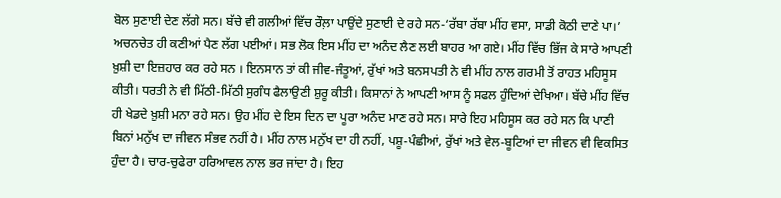ਬੋਲ ਸੁਣਾਈ ਦੇਣ ਲੱਗੇ ਸਨ। ਬੱਚੇ ਵੀ ਗਲੀਆਂ ਵਿੱਚ ਰੌਲ਼ਾ ਪਾਉਂਦੇ ਸੁਣਾਈ ਦੇ ਰਹੇ ਸਨ-‘ਰੱਬਾ ਰੱਬਾ ਮੀਂਹ ਵਸਾ, ਸਾਡੀ ਕੋਠੀ ਦਾਣੇ ਪਾ।’ ਅਚਨਚੇਤ ਹੀ ਕਣੀਆਂ ਪੈਣ ਲੱਗ ਪਈਆਂ। ਸਭ ਲੋਕ ਇਸ ਮੀਂਹ ਦਾ ਅਨੰਦ ਲੈਣ ਲਈ ਬਾਹਰ ਆ ਗਏ। ਮੀਂਹ ਵਿੱਚ ਭਿੱਜ ਕੇ ਸਾਰੇ ਆਪਣੀ ਖ਼ੁਸ਼ੀ ਦਾ ਇਜ਼ਹਾਰ ਕਰ ਰਹੇ ਸਨ । ਇਨਸਾਨ ਤਾਂ ਕੀ ਜੀਵ-ਜੰਤੂਆਂ, ਰੁੱਖਾਂ ਅਤੇ ਬਨਸਪਤੀ ਨੇ ਵੀ ਮੀਂਹ ਨਾਲ ਗਰਮੀ ਤੋਂ ਰਾਹਤ ਮਹਿਸੂਸ ਕੀਤੀ। ਧਰਤੀ ਨੇ ਵੀ ਮਿੱਠੀ-ਮਿੱਠੀ ਸੁਗੰਧ ਫੈਲਾਉਣੀ ਸ਼ੁਰੂ ਕੀਤੀ। ਕਿਸਾਨਾਂ ਨੇ ਆਪਣੀ ਆਸ ਨੂੰ ਸਫਲ ਹੁੰਦਿਆਂ ਦੇਖਿਆ। ਬੱਚੇ ਮੀਂਹ ਵਿੱਚ ਹੀ ਖੇਡਦੇ ਖ਼ੁਸ਼ੀ ਮਨਾ ਰਹੇ ਸਨ। ਉਹ ਮੀਂਹ ਦੇ ਇਸ ਦਿਨ ਦਾ ਪੂਰਾ ਅਨੰਦ ਮਾਣ ਰਹੇ ਸਨ। ਸਾਰੇ ਇਹ ਮਹਿਸੂਸ ਕਰ ਰਹੇ ਸਨ ਕਿ ਪਾਣੀ ਬਿਨਾਂ ਮਨੁੱਖ ਦਾ ਜੀਵਨ ਸੰਭਵ ਨਹੀਂ ਹੈ। ਮੀਂਹ ਨਾਲ ਮਨੁੱਖ ਦਾ ਹੀ ਨਹੀਂ, ਪਸ਼ੂ-ਪੰਛੀਆਂ, ਰੁੱਖਾਂ ਅਤੇ ਵੇਲ-ਬੂਟਿਆਂ ਦਾ ਜੀਵਨ ਵੀ ਵਿਕਸਿਤ ਹੁੰਦਾ ਹੈ। ਚਾਰ-ਚੁਫੇਰਾ ਹਰਿਆਵਲ ਨਾਲ ਭਰ ਜਾਂਦਾ ਹੈ। ਇਹ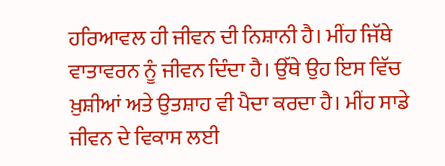ਹਰਿਆਵਲ ਹੀ ਜੀਵਨ ਦੀ ਨਿਸ਼ਾਨੀ ਹੈ। ਮੀਂਹ ਜਿੱਥੇ ਵਾਤਾਵਰਨ ਨੂੰ ਜੀਵਨ ਦਿੰਦਾ ਹੈ। ਉੱਥੇ ਉਹ ਇਸ ਵਿੱਚ ਖ਼ੁਸ਼ੀਆਂ ਅਤੇ ਉਤਸ਼ਾਹ ਵੀ ਪੈਦਾ ਕਰਦਾ ਹੈ। ਮੀਂਹ ਸਾਡੇ ਜੀਵਨ ਦੇ ਵਿਕਾਸ ਲਈ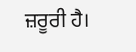ਜ਼ਰੂਰੀ ਹੈ।